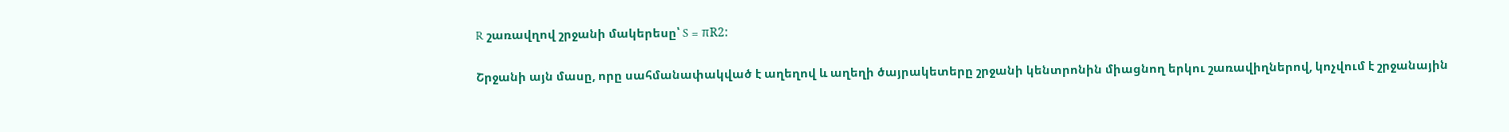R շառավղով շրջանի մակերեսը՝ S = πR2:

Շրջանի այն մասը, որը սահմանափակված է աղեղով և աղեղի ծայրակետերը շրջանի կենտրոնին միացնող երկու շառավիղներով, կոչվում է շրջանային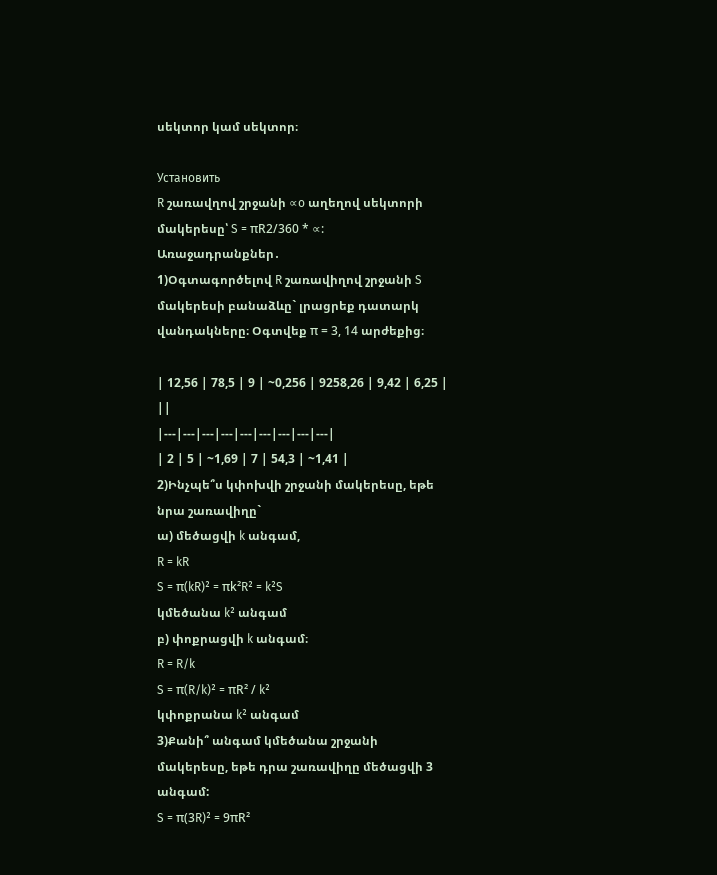սեկտոր կամ սեկտոր։

Установить
R շառավղով շրջանի ∝o աղեղով սեկտորի մակերեսը՝ S = πR2/360 * ∝:
Առաջադրանքներ․
1)Օգտագործելով R շառավիղով շրջանի S մակերեսի բանաձևը` լրացրեք դատարկ վանդակները։ Օգտվեք π = 3, 14 արժեքից։

| 12,56 | 78,5 | 9 | ~0,256 | 9258,26 | 9,42 | 6,25 | ||
|---|---|---|---|---|---|---|---|---|
| 2 | 5 | ~1,69 | 7 | 54,3 | ~1,41 |
2)Ինչպե՞ս կփոխվի շրջանի մակերեսը, եթե նրա շառավիղը`
ա) մեծացվի k անգամ,
R = kR
S = π(kR)² = πk²R² = k²S
կմեծանա k² անգամ
բ) փոքրացվի k անգամ։
R = R/k
S = π(R/k)² = πR² / k²
կփոքրանա k² անգամ
3)Քանի՞ անգամ կմեծանա շրջանի մակերեսը, եթե դրա շառավիղը մեծացվի 3 անգամ:
S = π(3R)² = 9πR²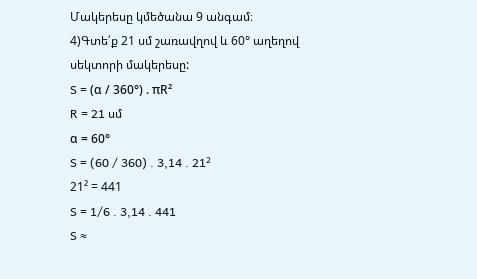Մակերեսը կմեծանա 9 անգամ։
4)Գտե՛ք 21 սմ շառավղով և 60° աղեղով սեկտորի մակերեսը:
S = (α / 360°) . πR²
R = 21 սմ
α = 60°
S = (60 / 360) . 3,14 . 21²
21² = 441
S = 1/6 . 3,14 . 441
S ≈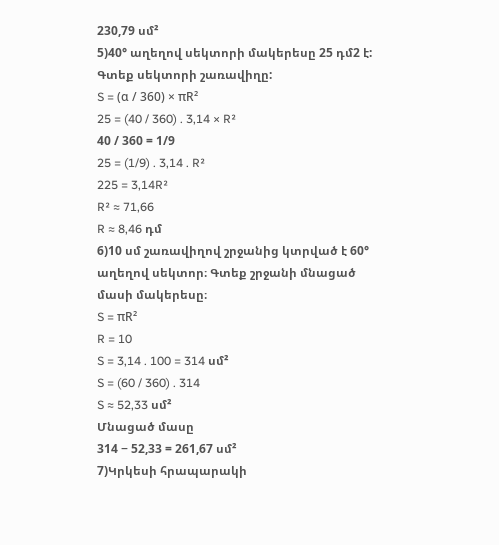230,79 սմ²
5)40° աղեղով սեկտորի մակերեսը 25 դմ2 է: Գտեք սեկտորի շառավիղը:
S = (α / 360) × πR²
25 = (40 / 360) . 3,14 × R²
40 / 360 = 1/9
25 = (1/9) . 3,14 . R²
225 = 3,14R²
R² ≈ 71,66
R ≈ 8,46 դմ
6)10 սմ շառավիղով շրջանից կտրված է 60° աղեղով սեկտոր։ Գտեք շրջանի մնացած մասի մակերեսը։
S = πR²
R = 10
S = 3,14 . 100 = 314 սմ²
S = (60 / 360) . 314
S ≈ 52,33 սմ²
Մնացած մասը
314 − 52,33 = 261,67 սմ²
7)Կրկեսի հրապարակի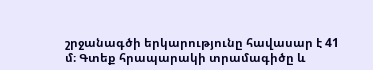շրջանագծի երկարությունը հավասար է 41 մ։ Գտեք հրապարակի տրամագիծը և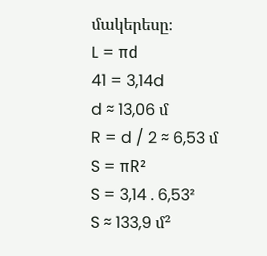մակերեսը։
L = πd
41 = 3,14d
d ≈ 13,06 մ
R = d / 2 ≈ 6,53 մ
S = πR²
S = 3,14 . 6,53²
S ≈ 133,9 մ²